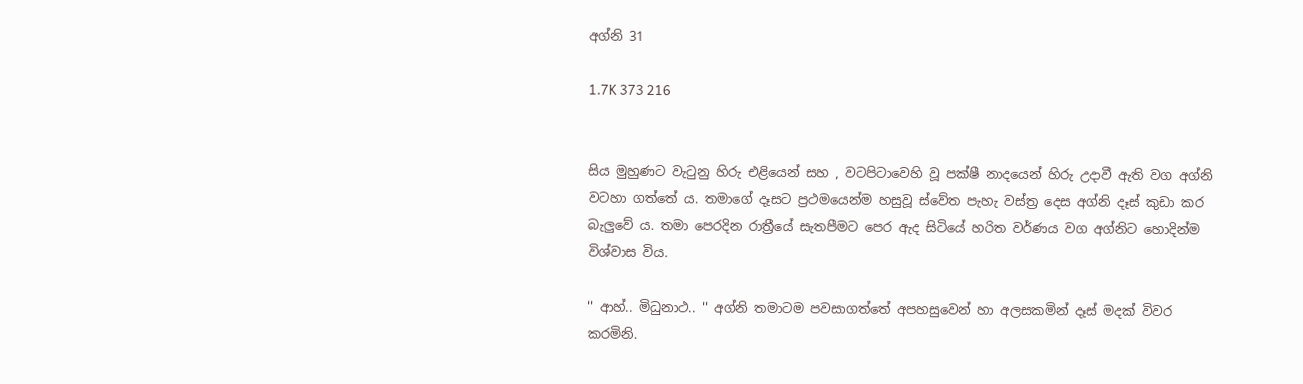අග්නි 31

1.7K 373 216


සිය මුහුණට වැටුනු හිරු එළියෙන් සහ , වටපිටාවෙහි වූ පක්ෂී නාදයෙන් හිරු උදාවී ඇති වග අග්නි වටහා ගත්තේ ය. තමාගේ දෑසට ප්‍රථමයෙන්ම හසුවූ ස්වේත පැහැ වස්ත්‍ර දෙස අග්නි දෑස් කුඩා කර බැලුවේ ය. තමා පෙරදින රාත්‍රීයේ සැතපීමට පෙර ඇද සිටියේ හරිත වර්ණය වග අග්නිට හොදින්ම විශ්වාස විය.

'' ආහ්.. මිධුනාථ.. '' අග්නි තමාටම පවසාගත්තේ අපහසුවෙන් හා අලසකමින් දෑස් මදක් විවර කරමිනි.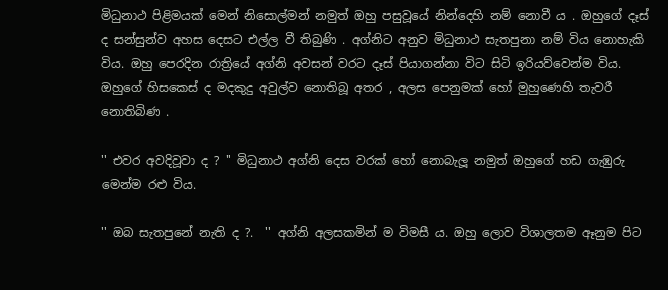මිධුනාථ පිළිමයක් මෙන් නිසොල්මන් නමුත් ඔහු පසුවූයේ නින්දෙහි නම් නොවී ය . ඔහුගේ දෑස් ද සන්සුන්ව අහස දෙසට එල්ල වී තිබුණි . අග්නිට අනුව මිධුනාථ සැතපුනා නම් විය නොහැකි විය. ඔහු පෙරදින රාත්‍රියේ අග්නි අවසන් වරට දෑස් පියාගන්නා විට සිටි ඉරියව්වෙන්ම විය. ඔහුගේ හිසකෙස් ද මදකුදු අවුල්ව නොතිබූ අතර , අලස පෙනුමක් හෝ මුහුණෙහි තැවරී නොතිබිණ .

'' එවර අවදිවූවා ද ? '' මිධුනාථ අග්නි දෙස වරක් හෝ නොබැලූ නමුත් ඔහුගේ හඩ ගැඹුරු මෙන්ම රළු විය.

'' ඔබ සැතපුනේ නැති ද ?.  '' අග්නි අලසකමින් ම විමසී ය. ඔහු ලොව විශාලතම ඈනුම පිට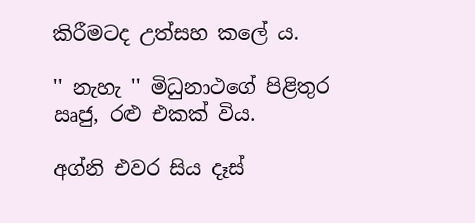කිරීමටද උත්සහ කලේ ය.

'' නැහැ '' මිධුනාථගේ පිළිතුර ඍජු, රළු එකක් විය.

අග්නි එවර සිය දෑස්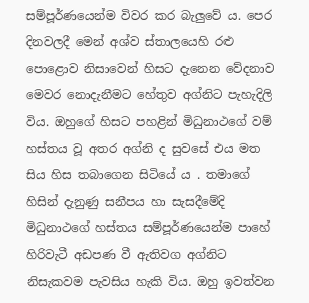සම්පූර්ණයෙන්ම විවර කර බැලුවේ ය. පෙර දිනවලදී මෙන් අශ්ව ස්තාලයෙහි රළු පොළොව නිසාවෙන් හිසට දැනෙන වේදනාව මෙවර නොදැනීමට හේතුව අග්නිට පැහැදිලි විය. ඔහුගේ හිසට පහළින් මිධුනාථගේ වම් හස්තය වූ අතර අග්නි ද සුවසේ එය මත සිය හිස තබාගෙන සිටියේ ය . තමාගේ හිසින් දැනුණු සනීපය හා සැසදීමේදි මිධුනාථගේ හස්තය සම්පූර්ණයෙන්ම පාහේ හිරිවැටී අඩපණ වී ඇතිවග අග්නිට නිසැකවම පැවසිය හැකි විය. ඔහු ඉවත්වන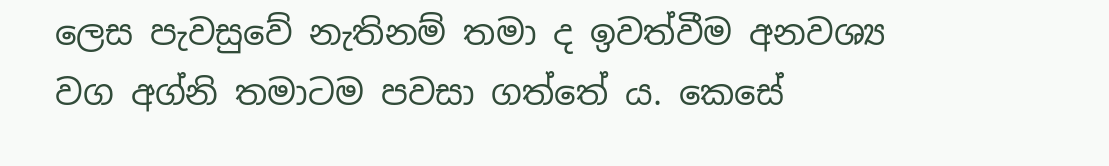ලෙස පැවසුවේ නැතිනම් තමා ද ඉවත්වීම අනවශ්‍ය වග අග්නි තමාටම පවසා ගත්තේ ය. කෙසේ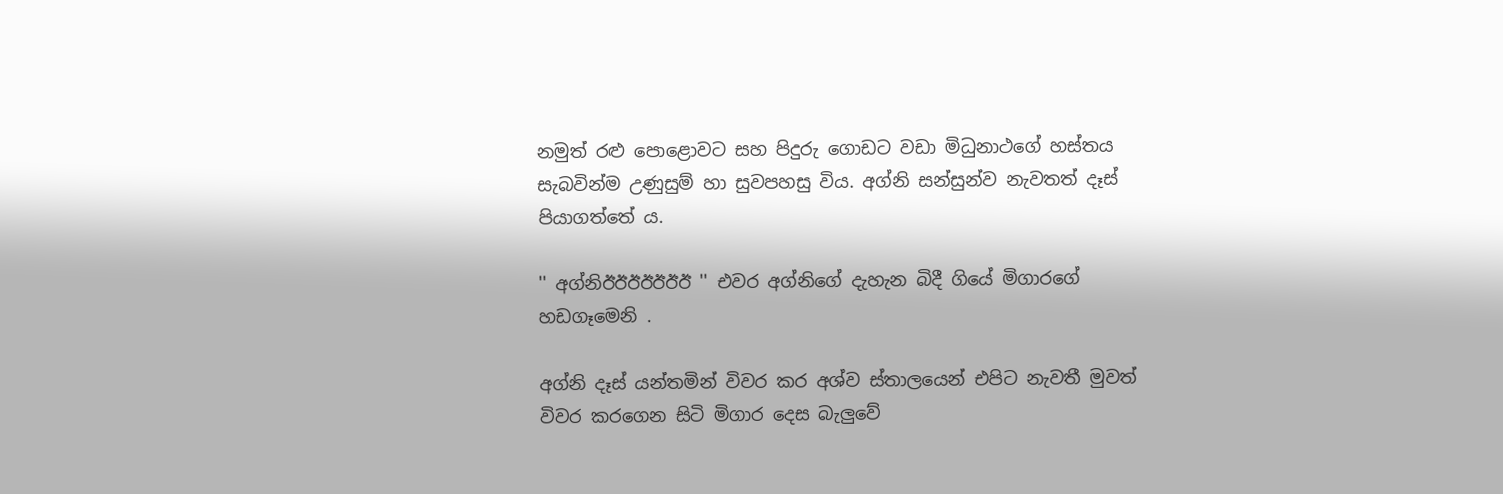නමුත් රළු පොළොවට සහ පිදුරු ගොඩට වඩා මිධුනාථගේ හස්තය සැබවින්ම උණුසුම් හා සුවපහසු විය. අග්නි සන්සුන්ව නැවතත් දෑස් පියාගත්තේ ය.

'' අග්නිඊඊඊඊඊඊඊ '' එවර අග්නිගේ දැහැන බිදී ගියේ මිගාරගේ හඩගෑමෙනි .

අග්නි දෑස් යන්තමින් විවර කර අශ්ව ස්තාලයෙන් එපිට නැවතී මුවත් විවර කරගෙන සිටි මිගාර දෙස බැලුවේ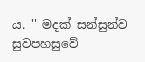ය. '' මදක් සන්සුන්ව සුවපහසුවේ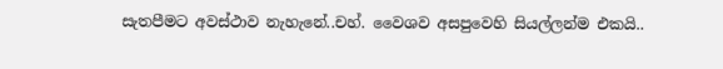සැතපීමට අවස්ථාව නැහැනේ..චහ්. වෛශව අසපුවෙහි සියල්ලන්ම එකයි..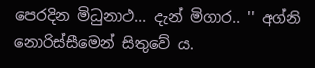පෙරදින මිධුනාථ... දැන් මිගාර.. '' අග්නි නොරිස්සීමෙන් සිතුවේ ය.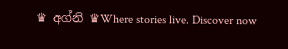♛ අග්නි ♛Where stories live. Discover now